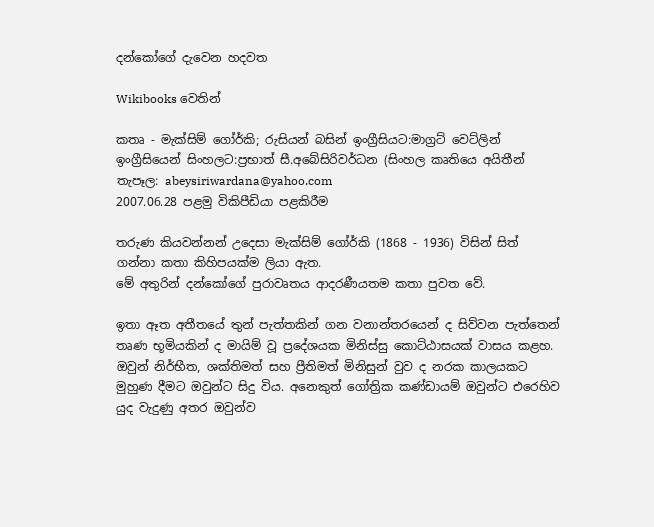දන්කෝගේ දැවෙන හදවත

Wikibooks වෙතින්

කතෘ - මැක්සිම් ගෝර්කි; රුසියන් බසින් ඉංග්‍රීසියට:මාග්‍රට් වෙට්ලින්
ඉංග්‍රීසියෙන් සිංහලට:ප්‍රභාත් සී.අබේසිරිවර්ධන (සිංහල කෘතියෙ අයිතීන් තැපෑල: abeysiriwardana@yahoo.com
2007.06.28 පළමු විකිපීඩියා පළකිරීම

තරුණ කියවන්නන් උදෙසා මැක්සිම් ගෝර්කි (1868 - 1936) විසින් සිත් ගන්නා කතා කිහිපයක්ම ලියා ඇත.
මේ අතුරින් දන්කෝගේ පුරාවෘතය ආදරණීයතම කතා පුවත වේ.

ඉතා ඈත අතීතයේ තුන් පැත්තකින් ගන වනාන්තරයෙන් ද සිව්වන පැත්තෙන් තෘණ භූමියකින් ද මායිම් වූ ප්‍රදේශයක මිනිස්සු කොට්ඨාසයක් වාසය කළහ. ඔවුන් නිර්භීත, ශක්තිමත් සහ ප්‍රීතිමත් මිනිසුන් වුව ද නරක කාලයකට මුහුණ දීමට ඔවුන්ට සිදු විය. අනෙකුත් ගෝත්‍රික කණ්ඩායම් ඔවුන්ට එරෙහිව යුද වැදුණු අතර ඔවුන්ව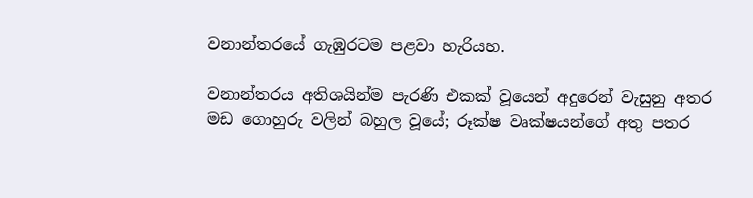වනාන්තරයේ ගැඹුරටම පළවා හැරියහ.

වනාන්තරය අතිශයින්ම පැරණි එකක් වූයෙන් අදුරෙන් වැසුනු අතර මඩ ගොහුරු වලින් බහුල වූයේ; රූක්ෂ වෘක්ෂයන්ගේ අතු පතර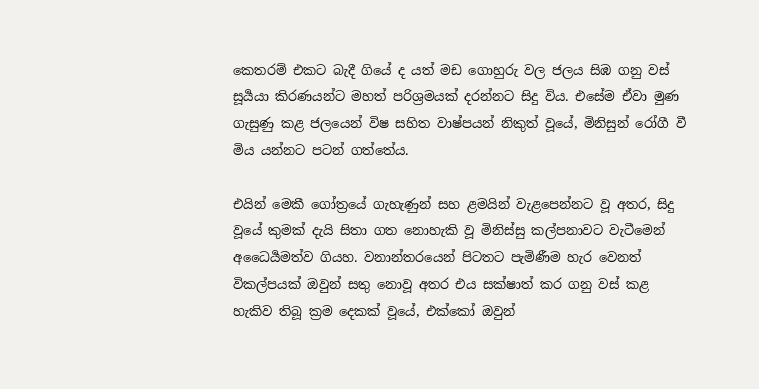කෙතරම් එකට බැදී ගියේ ද යත් මඩ ගොහුරු වල ජලය සිඹ ගනු වස් සූර්‍යයා කිරණයන්ට මහත් පරිශ්‍රමයක් දරන්නට සිදු විය. එසේම ඒවා මුණ ගැසුණු කළ ජලයෙන් විෂ සහිත වාෂ්පයන් නිකුත් වූයේ, මිනිසුන් රෝගී වී මිය යන්නට පටන් ගත්තේය.

එයින් මෙකී ගෝත්‍රයේ ගැහැණුන් සහ ළමයින් වැළපෙන්නට වූ අතර, සිදු වූයේ කුමක් දැයි සිතා ගත නොහැකි වූ මිනිස්සු කල්පනාවට වැටීමෙන් අධෛර්‍යමත්ව ගියහ. වනාන්තරයෙන් පිටතට පැමිණීම හැර වෙනත් විකල්පයක් ඔවුන් සතු නොවූ අතර එය සක්ෂාත් කර ගනු වස් කළ හැකිව තිබූ ක්‍රම දෙකක් වූයේ, එක්කෝ ඔවුන්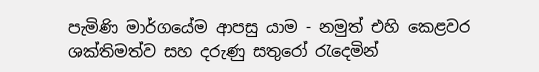පැමිණි මාර්ගයේම ආපසු යාම - නමුත් එහි කෙළවර ශක්තිමත්ව සහ දරුණු සතුරෝ රැදෙමින්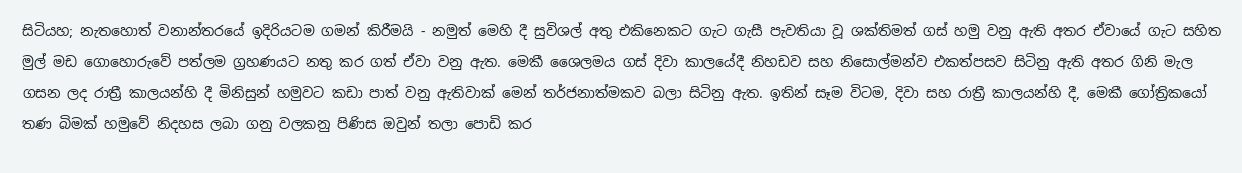සිටියහ; නැතහොත් වනාන්තරයේ ඉදිරියටම ගමන් කිරීමයි - නමුත් මෙහි දී සුවිශල් අතු එකිනෙකට ගැට ගැසී පැවතියා වූ ශක්තිමත් ගස් හමු වනු ඇති අතර ඒවායේ ගැට සහිත මුල් මඩ ගොහොරුවේ පත්ලම ග්‍රහණයට නතු කර ගත් ඒවා වනු ඇත. මෙකී ශෛලමය ගස් දිවා කාලයේදී නිහඩව සහ නිසොල්මන්ව එකත්පසව සිටිනු ඇති අතර ගිනි මැල ගසන ලද රාත්‍රී කාලයන්හි දී මිනිසුන් හමුවට කඩා පාත් වනු ඇතිවාක් මෙන් තර්ජනාත්මකව බලා සිටිනු ඇත. ඉතින් සෑම විටම, දිවා සහ රාත්‍රී කාලයන්හි දී, මෙකී ගෝත්‍රිකයෝ තණ බිමක් හමුවේ නිදහස ලබා ගනු වලකනු පිණිස ඔවුන් තලා පොඩි කර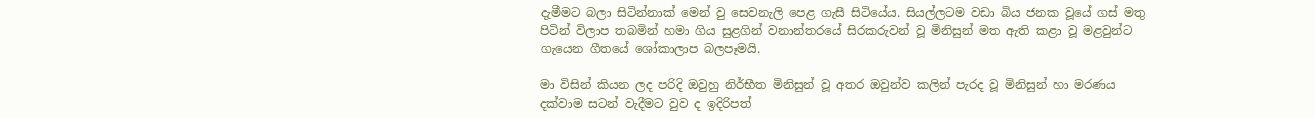දැමීමට බලා සිටින්නාක් මෙන් වු සෙවනැලි පෙළ ගැසී සිටියේය. සියල්ලටම වඩා බිය ජනක වූයේ ගස් මතු පිටින් විලාප තබමින් හමා ගිය සුළගින් වනාන්තරයේ සිරකරුවන් වූ මිනිසුන් මත ඇති කළා වූ මළවුන්ට ගැයෙන ගීතයේ ශෝකාලාප බලපෑමයි.

මා විසින් කියන ලද පරිදි ඔවුහු නිර්භීත මිනිසුන් වූ අතර ඔවුන්ව කලින් පැරද වූ මිනිසුන් හා මරණය දක්වාම සටන් වැදීමට වුව ද ඉදිරිපත්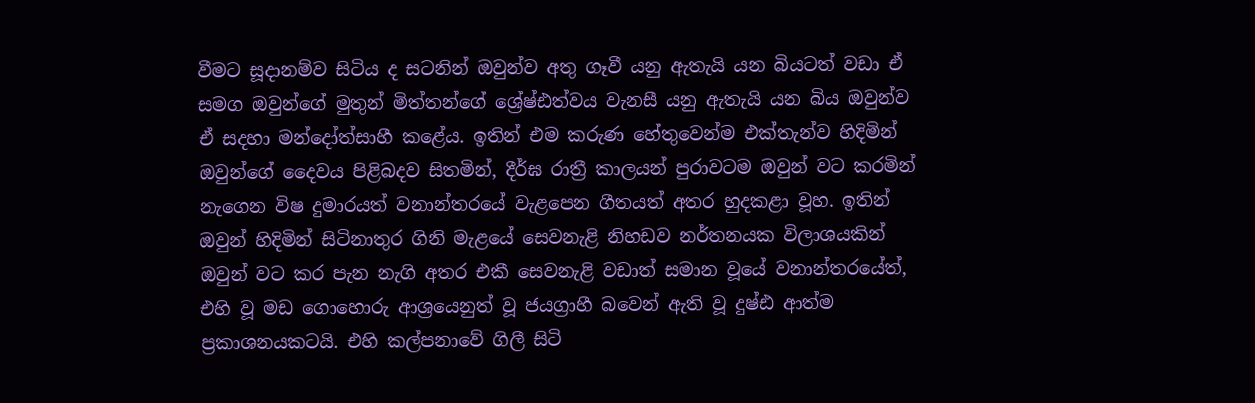වීමට සූදානම්ව සිටිය ද සටනින් ඔවුන්ව අතු ගෑවී යනු ඇතැයි යන බියටත් වඩා ඒ සමග ඔවුන්ගේ මුතුන් මිත්තන්ගේ ශ්‍රේෂ්ඪත්වය වැනසී යනු ඇතැයි යන බිය ඔවුන්ව ඒ සදහා මන්දෝත්සාහී කළේය. ඉතින් එම කරුණ හේතුවෙන්ම එක්තැන්ව හිදිමින් ඔවුන්ගේ දෛවය පිළිබදව සිතමින්, දීර්ඝ රාත්‍රී කාලයන් පුරාවටම ඔවුන් වට කරමින් නැගෙන විෂ දුමාරයත් වනාන්තරයේ වැළපෙන ගීතයත් අතර හුදකළා වූහ. ඉතින් ඔවුන් හිදිමින් සිටිනාතුර ගිනි මැළයේ සෙවනැළි නිහඩව නර්තනයක විලාශයකින් ඔවුන් වට කර පැන නැගි අතර එකී සෙවනැළි වඩාත් සමාන වූයේ වනාන්තරයේත්, එහි වූ මඩ ගොහොරු ආශ්‍රයෙනුත් වූ ජයග්‍රාහී බවෙන් ඇති වූ දුෂ්ඪ ආත්ම ප්‍රකාශනයකටයි. එහි කල්පනාවේ ගිලී සිටි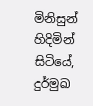මිනිසුන් හිදිමින් සිටියේ, දුර්මුඛ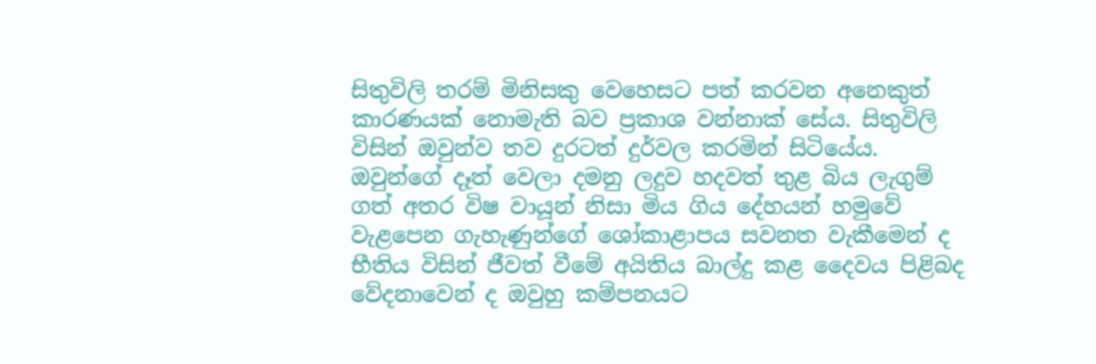සිතුවිලි තරම් මිනිසකු වෙහෙසට පත් කරවන අනෙකුත් කාරණයක් නොමැති බව ප්‍රකාශ වන්නාක් සේය. සිතුවිලි විසින් ඔවුන්ව තව දුරටත් දුර්වල කරමින් සිටියේය. ඔවුන්ගේ දෑත් වෙලා දමනු ලදුව හදවත් තුළ බිය ලැගුම් ගත් අතර විෂ වායූන් නිසා මිය ගිය දේහයන් හමුවේ වැළපෙන ගැහැණුන්ගේ ශෝකාළාපය සවනත වැකීමෙන් ද භීතිය විසින් ජීවත් වීමේ අයිතිය බාල්දු කළ දෛවය පිළිබද වේදනාවෙන් ද ඔවුහු කම්පනයට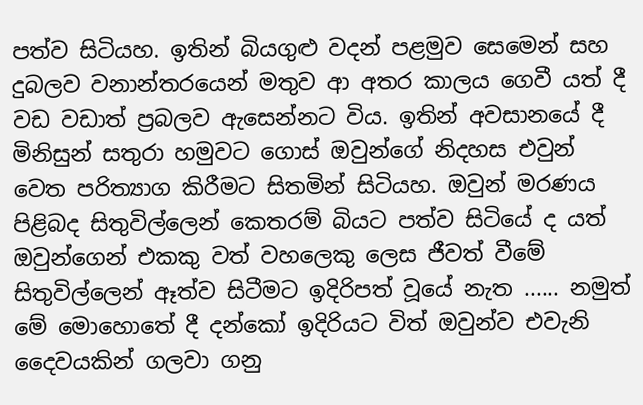පත්ව සිටියහ. ඉතින් බියගුළු වදන් පළමුව සෙමෙන් සහ දුබලව වනාන්තරයෙන් මතුව ආ අතර කාලය ගෙවී යත් දී වඩ වඩාත් ප්‍රබලව ඇසෙන්නට විය. ඉතින් අවසානයේ දී මිනිසුන් සතුරා හමුවට ගොස් ඔවුන්ගේ නිදහස එවුන් වෙත පරිත්‍යාග කිරීමට සිතමින් සිටියහ. ඔවුන් මරණය පිළිබද සිතුවිල්ලෙන් කෙතරම් බියට පත්ව සිටියේ ද යත් ඔවුන්ගෙන් එකකු වත් වහලෙකු ලෙස ජීවත් වීමේ සිතුවිල්ලෙන් ඈත්ව සිටීමට ඉදිරිපත් වූයේ නැත ...... නමුත් මේ මොහොතේ දී දන්කෝ ඉදිරියට විත් ඔවුන්ව එවැනි දෛවයකින් ගලවා ගනු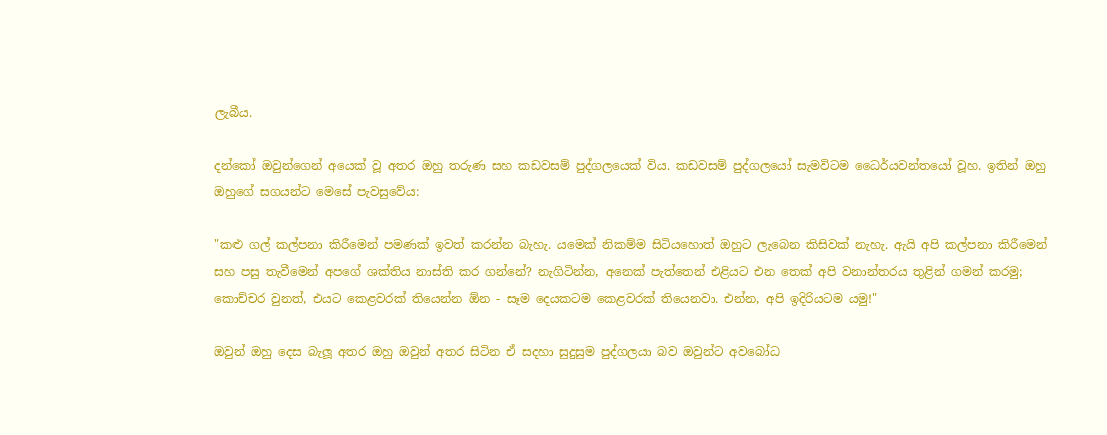ලැබීය.

දන්කෝ ඔවුන්ගෙන් අයෙක් වූ අතර ඔහු තරුණ සහ කඩවසම් පුද්ගලයෙක් විය. කඩවසම් පුද්ගලයෝ සැමවිටම ධෛර්‌යවන්තයෝ වූහ. ඉතින් ඔහු ඔහුගේ සගයන්ට මෙසේ පැවසුවේය:

"කළු ගල් කල්පනා කිරීමෙන් පමණක් ඉවත් කරන්න බැහැ. යමෙක් නිකම්ම සිටියහොත් ඔහුට ලැබෙන කිසිවක් නැහැ. ඇයි අපි කල්පනා කිරීමෙන් සහ පසු තැවීමෙන් අපගේ ශක්තිය නාස්ති කර ගන්නේ? නැගිටින්න, අනෙක් පැත්තෙන් එළියට එන තෙක් අපි වනාන්තරය තුළින් ගමන් කරමු; කොච්චර වුනත්, එයට කෙළවරක් තියෙන්න ඕන - සෑම දෙයකටම කෙළවරක් තියෙනවා. එන්න, අපි ඉදිරියටම යමු!"

ඔවුන් ඔහු දෙස බැලූ අතර ඔහු ඔවුන් අතර සිටින ඒ සදහා සුදුසුම පුද්ගලයා බව ඔවුන්ට අවබෝධ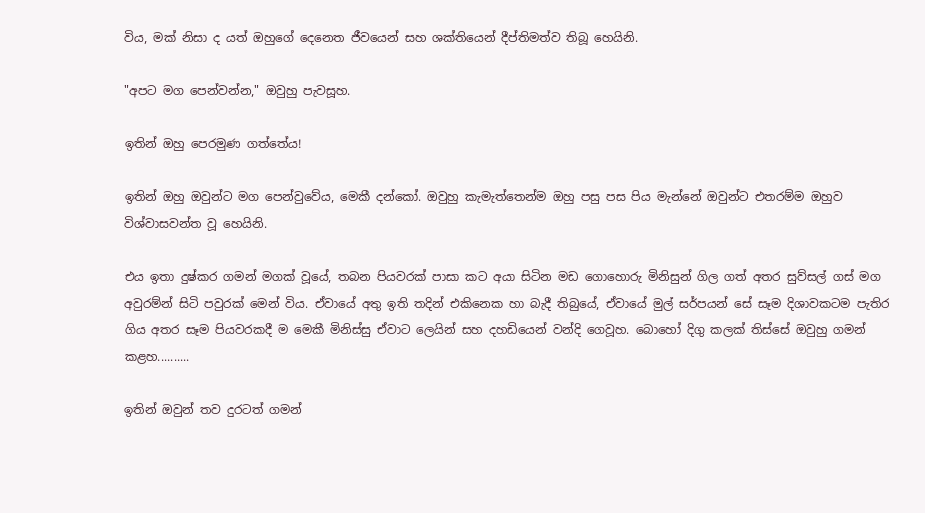විය, මක් නිසා ද යත් ඔහුගේ දෙනෙත ජීවයෙන් සහ ශක්තියෙන් දීප්තිමත්ව තිබූ හෙයිනි.

"අපට මග පෙන්වන්න," ඔවුහු පැවසූහ.

ඉතින් ඔහු පෙරමුණ ගත්තේය!

ඉතින් ඔහු ඔවුන්ට මග පෙන්වුවේය, මෙකී දන්කෝ. ඔවුහු කැමැත්තෙන්ම ඔහු පසු පස පිය මැන්නේ ඔවුන්ට එතරම්ම ඔහුව විශ්වාසවන්ත වූ හෙයිනි.

එය ඉතා දුෂ්කර ගමන් මගක් වූයේ, තබන පියවරක් පාසා කට අයා සිටින මඩ ගොහොරු මිනිසුන් ගිල ගත් අතර සුව්සල් ගස් මග අවුරම්න් සිටි පවුරක් මෙන් විය. ඒවායේ අතු ඉති තදින් එකිනෙක හා බැදී තිබුයේ, ඒවායේ මුල් සර්පයන් සේ සෑම දිශාවකටම පැතිර ගිය අතර සෑම පියවරකදී ම මෙකී මිනිස්සු ඒවාට ලෙයින් සහ දහඩියෙන් වන්දි ගෙවූහ. බොහෝ දිගු කලක් තිස්සේ ඔවුහු ගමන් කළහ..........

ඉතින් ඔවුන් තව දුරටත් ගමන්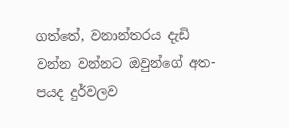ගත්තේ, වනාන්තරය දැඩි වන්න වන්නට ඔවුන්ගේ අත-පයද දුර්වලව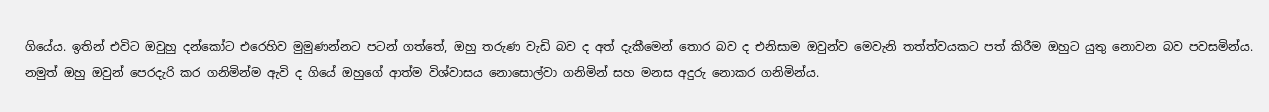ගියේය. ඉතින් එවිට ඔවුහු දන්කෝට එරෙහිව මුමුණන්නට පටන් ගත්තේ, ඔහු තරුණ වැඩි බව ද අත් දැකීමෙන් තොර බව ද එනිසාම ඔවුන්ව මෙවැනි තත්ත්වයකට පත් කිරීම ඔහුට යුතු නොවන බව පවසමින්ය. නමුත් ඔහු ඔවුන් පෙරදැරි කර ගනිමින්ම ඇවි ද ගියේ ඔහුගේ ආත්ම විශ්වාසය නොසොල්වා ගනිමින් සහ මනස අදුරු නොකර ගනිමින්ය.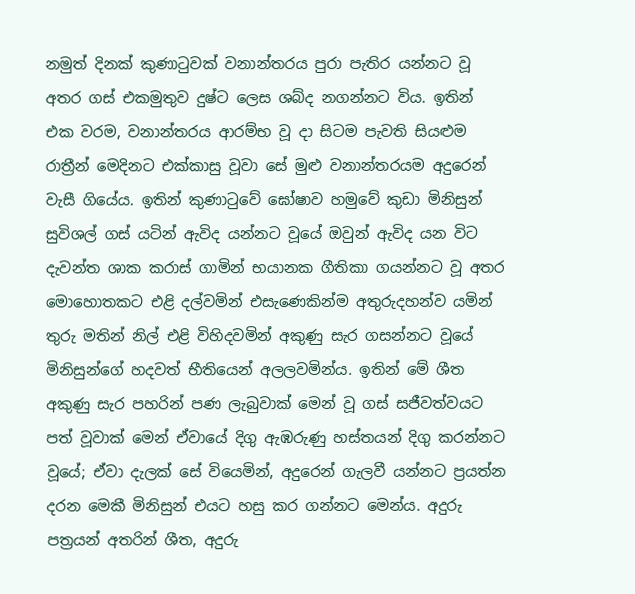නමුත් දිනක් කුණාටුවක් වනාන්තරය පුරා පැතිර යන්නට වූ අතර ගස් එකමුතුව දුෂ්ට ලෙස ශබ්ද නගන්නට විය. ඉතින් එක වරම, වනාන්තරය ආරම්භ වූ දා සිටම පැවති සියළුම රාත්‍රීන් මෙදිනට එක්කාසු වූවා සේ මුළු වනාන්තරයම අදුරෙන් වැසී ගියේය. ඉතින් කුණාටුවේ ඝෝෂාව හමුවේ කුඩා මිනිසුන් සුවිශල් ගස් යටින් ඇවිද යන්නට වූයේ ඔවුන් ඇවිද යන විට දැවන්ත ශාක කරාස් ගාමින් භයානක ගීතිකා ගයන්නට වූ අතර මොහොතකට එළි දල්වමින් එසැණෙකින්ම අතුරුදහන්ව යමින් තුරු මතින් නිල් එළි විහිදවමින් අකුණු සැර ගසන්නට වූයේ මිනිසුන්ගේ හදවත් භීතියෙන් අලලවමින්ය. ඉතින් මේ ශීත අකුණු සැර පහරින් පණ ලැබුවාක් මෙන් වූ ගස් සජීවත්වයට පත් වූවාක් මෙන් ඒවායේ දිගු ඇඹරුණු හස්තයන් දිගු කරන්නට වූයේ; ඒවා දැලක් සේ වියෙමින්, අදුරෙන් ගැලවී යන්නට ප්‍රයත්න දරන මෙකී මිනිසුන් එයට හසු කර ගන්නට මෙන්ය. අදුරු පත්‍රයන් අතරින් ශීත, අදුරු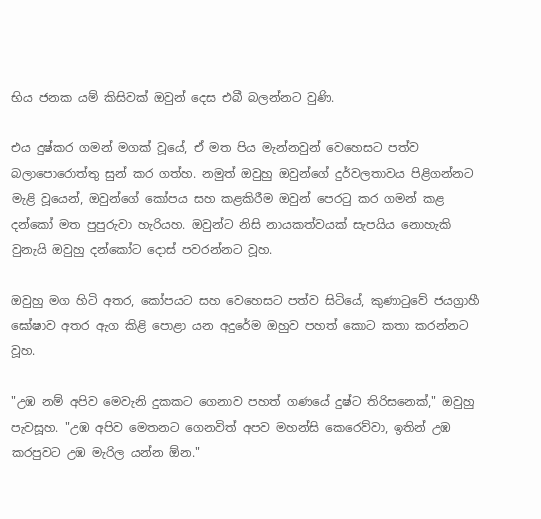භිය ජනක යම් කිසිවක් ඔවුන් දෙස එබී බලන්නට වුණි.

එය දුෂ්කර ගමන් මගක් වූයේ, ඒ මත පිය මැන්නවුන් වෙහෙසට පත්ව බලාපොරොත්තු සුන් කර ගත්හ. නමුත් ඔවුහු ඔවුන්ගේ දුර්වලතාවය පිළිගන්නට මැළි වූයෙන්, ඔවුන්ගේ කෝපය සහ කළකිරීම ඔවුන් පෙරටු කර ගමන් කළ දන්කෝ මත පුපුරුවා හැරියහ. ඔවුන්ට නිසි නායකත්වයක් සැපයිය නොහැකි වුනැයි ඔවුහු දන්කෝට දොස් පවරන්නට වූහ.

ඔවුහු මග හිටි අතර, කෝපයට සහ වෙහෙසට පත්ව සිටියේ, කුණාටුවේ ජයග්‍රාහී ඝෝෂාව අතර ඇග කිළි පොළා යන අදුරේම ඔහුව පහත් කොට කතා කරන්නට වූහ.

"උඹ නම් අපිව මෙවැනි දුකකට ගෙනාව පහත් ගණයේ දුෂ්ට තිරිසනෙක්," ඔවුහු පැවසූහ. "උඹ අපිව මෙතනට ගෙනවිත් අපව මහන්සි කෙරෙව්වා, ඉතින් උඹ කරපුවට උඹ මැරිල යන්න ඕන."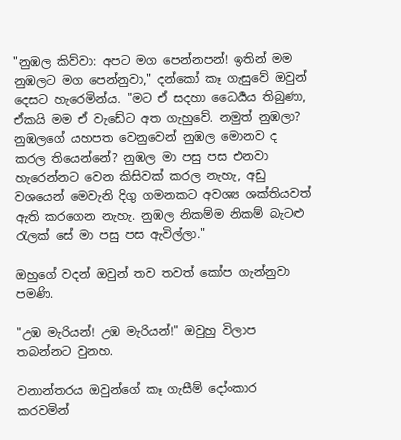"නුඹල කිව්වා: අපට මග පෙන්නපන්! ඉතින් මම නුඹලට මග පෙන්නුවා," දන්කෝ කෑ ගැසුවේ ඔවුන් දෙසට හැරෙමින්ය. "මට ඒ සදහා ධෛර්‍යය තිබුණා, ඒකයි මම ඒ වැඩේට අත ගැහුවේ. නමුත් නුඹලා? නුඹලගේ යහපත වෙනුවෙන් නුඹල මොනව ද කරල තියෙන්නේ? නුඹල මා පසු පස එනවා හැරෙන්නට වෙන කිසිවක් කරල නැහැ, අඩු වශයෙන් මෙවැනි දිගු ගමනකට අවශ්‍ය ශක්තියවත් ඇති කරගෙන නැහැ. නුඹල නිකම්ම නිකම් බැටළු රැලක් සේ මා පසු පස ඇවිල්ලා."

ඔහුගේ වදන් ඔවුන් තව තවත් කෝප ගැන්නුවා පමණි.

"උඹ මැරියන්! උඹ මැරියන්!" ඔවුහු විලාප තබන්නට වුනහ.

වනාන්තරය ඔවුන්ගේ කෑ ගැසීම් දෝංකාර කරවමින්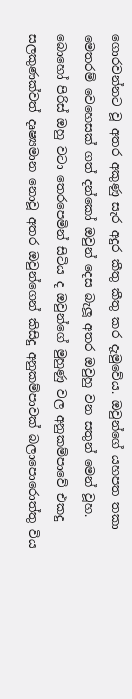ගොරවන්නට වූ අතර අකුණු සැර අදුර කීතු කීතු කර දැමුවේය. ඔවුන්ගේ යහපත තකා මෙතරම් වෙහෙසක් ගත් දන්කෝ ඔවුන් දෙස බැලූ අතර ඔවුහු වන සතුන් මෙන් වූහ. බොහෝ පිරිස් ඔහු වටා තෙරපෙමින් සිටිය ද ඔවුන්ගේ මුහුණු වල අනුකම්පාවේ එකදු සලකුණක්වත් දෘෂ්‍යමාන නොවූ අතර ඔවුන්ගෙන් කිසිදු අනුකම්පාවක් බලාපොරොත්තු විය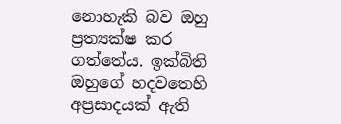නොහැකි බව ඔහු ප්‍රත්‍යක්ෂ කර ගත්තේය. ඉක්බිති ඔහුගේ හදවතෙහි අප්‍රසාදයක් ඇති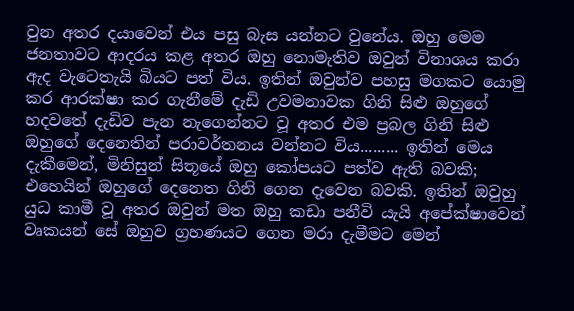වුන අතර දයාවෙන් එය පසු බැස යන්නට වුනේය. ඔහු මෙම ජනතාවට ආදරය කළ අතර ඔහු නොමැතිව ඔවුන් විනාශය කරා ඇද වැටෙතැයි බියට පත් විය. ඉතින් ඔවුන්ව පහසු මගකට යොමු කර ආරක්ෂා කර ගැනීමේ දැඩි උවමනාවක ගිනි සිළු ඔහුගේ හදවතේ දැඩිව පැන නැගෙන්නට වූ අතර එම ප්‍රබල ගිනි සිළු ඔහුගේ දෙනෙතින් පරාවර්තනය වන්නට විය......... ඉතින් මෙය දැකීමෙන්, මිනිසුන් සිතූයේ ඔහු කෝපයට පත්ව ඇති බවකි; එහෙයින් ඔහුගේ දෙනෙත ගිනි ගෙන දැවෙන බවකි. ඉතින් ඔවුහු යුධ කාමී වූ අතර ඔවුන් මත ඔහු කඩා පනීවි යැයි අපේක්ෂාවෙන් වෘකයන් සේ ඔහුව ග්‍රහණයට ගෙන මරා දැමීමට මෙන්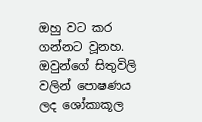ඔහු වට කර ගන්නට වූනහ. ඔවුන්ගේ සිතුවිලි වලින් පොෂණය ලද ශෝකාකූල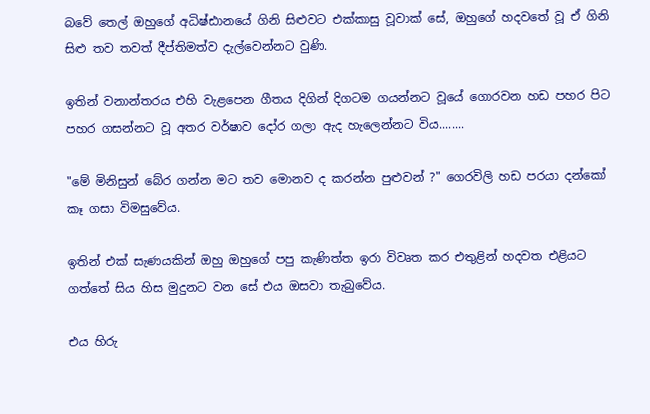බවේ තෙල් ඔහුගේ අධිෂ්ඪානයේ ගිනි සිළුවට එක්කාසු වූවාක් සේ, ඔහුගේ හදවතේ වූ ඒ ගිනි සිළු තව තවත් දීප්තිමත්ව දැල්වෙන්නට වුණි.

ඉතින් වනාන්තරය එහි වැළපෙන ගීතය දිගින් දිගටම ගයන්නට වූයේ ගොරවන හඩ පහර පිට පහර ගසන්නට වූ අතර වර්ෂාව දෝර ගලා ඇද හැලෙන්නට විය........

"මේ මිනිසුන් බේර ගන්න මට තව මොනව ද කරන්න පුළුවන් ?" ගෙරවිලි හඩ පරයා දන්කෝ කෑ ගසා විමසුවේය.

ඉතින් එක් සැණයකින් ඔහු ඔහුගේ පපු කැණිත්ත ඉරා විවෘත කර එතුළින් හදවත එළියට ගත්තේ සිය හිස මුදුනට වන සේ එය ඔසවා තැබුවේය.

එය හිරු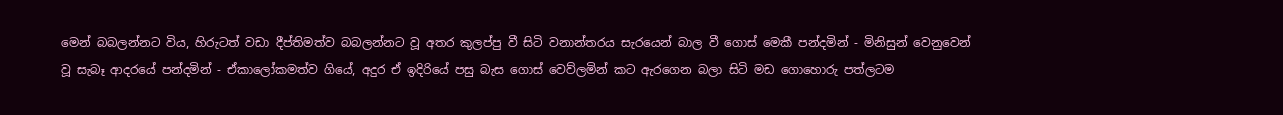මෙන් බබලන්නට විය, හිරුටත් වඩා දීප්තිමත්ව බබලන්නට වූ අතර කුලප්පු වී සිටි වනාන්තරය සැරයෙන් බාල වී ගොස් මෙකී පන්දමින් - මිනිසුන් වෙනුවෙන් වූ සැබෑ ආදරයේ පන්දමින් - ඒකාලෝකමත්ව ගියේ, අදුර ඒ ඉදිරියේ පසු බැස ගොස් වෙව්ලමින් කට ඇරගෙන බලා සිටි මඩ ගොහොරු පත්ලටම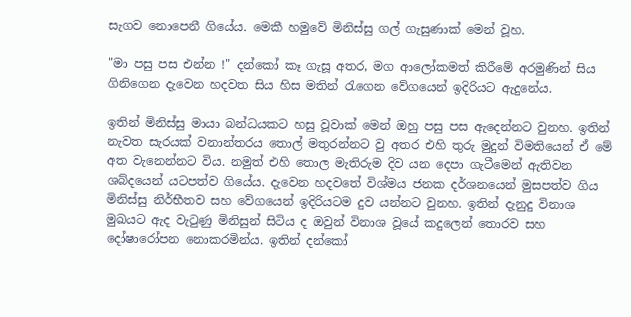සැගව නොපෙනී ගියේය. මෙකී හමුවේ මිනිස්සු ගල් ගැසුණාක් මෙන් වූහ.

"මා පසු පස එන්න !" දන්කෝ කෑ ගැසූ අතර, මග ආලෝකමත් කිරීමේ අරමුණින් සිය ගිනිගෙන දැවෙන හදවත සිය හිස මතින් රැගෙන වේගයෙන් ඉදිරියට ඇදුනේය.

ඉතින් මිනිස්සු මායා බන්ධයකට හසු වූවාක් මෙන් ඔහු පසු පස ඇදෙන්නට වුනහ. ඉතින් නැවත සැරයක් වනාන්තරය තොල් මතුරන්නට වු අතර එහි තුරු මුදුන් විමතියෙන් ඒ මේ අත වැනෙන්නට විය. නමුත් එහි තොල මැතිරුම දිව යන දෙපා ගැටීමෙන් ඇතිවන ශබ්දයෙන් යටපත්ව ගියේය. දැවෙන හදවතේ විශ්මය ජනක දර්ශනයෙන් මුසපත්ව ගිය මිනිස්සු නිර්භීතව සහ වේගයෙන් ඉදිරියටම දුව යන්නට වුනහ. ඉතින් දැනුදු විනාශ මුඛයට ඇද වැටුණු මිනිසුන් සිටිය ද ඔවුන් විනාශ වූයේ කදුලෙන් තොරව සහ දෝෂාරෝපන නොකරමින්ය. ඉතින් දන්කෝ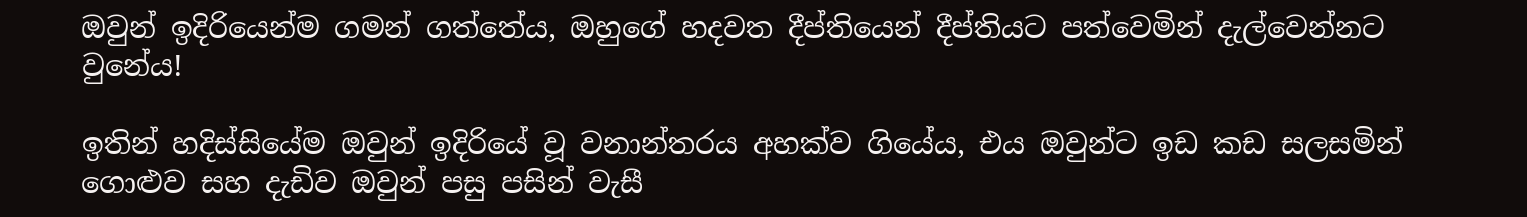ඔවුන් ඉදිරියෙන්ම ගමන් ගත්තේය, ඔහුගේ හදවත දීප්තියෙන් දීප්තියට පත්වෙමින් දැල්වෙන්නට වුනේය!

ඉතින් හදිස්සියේම ඔවුන් ඉදිරියේ වූ වනාන්තරය අහක්ව ගියේය, එය ඔවුන්ට ඉඩ කඩ සලසමින් ගොළුව සහ දැඩිව ඔවුන් පසු පසින් වැසී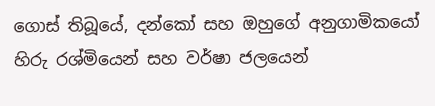ගොස් තිබූයේ, දන්කෝ සහ ඔහුගේ අනුගාමිකයෝ හිරු රශ්මියෙන් සහ වර්ෂා ජලයෙන්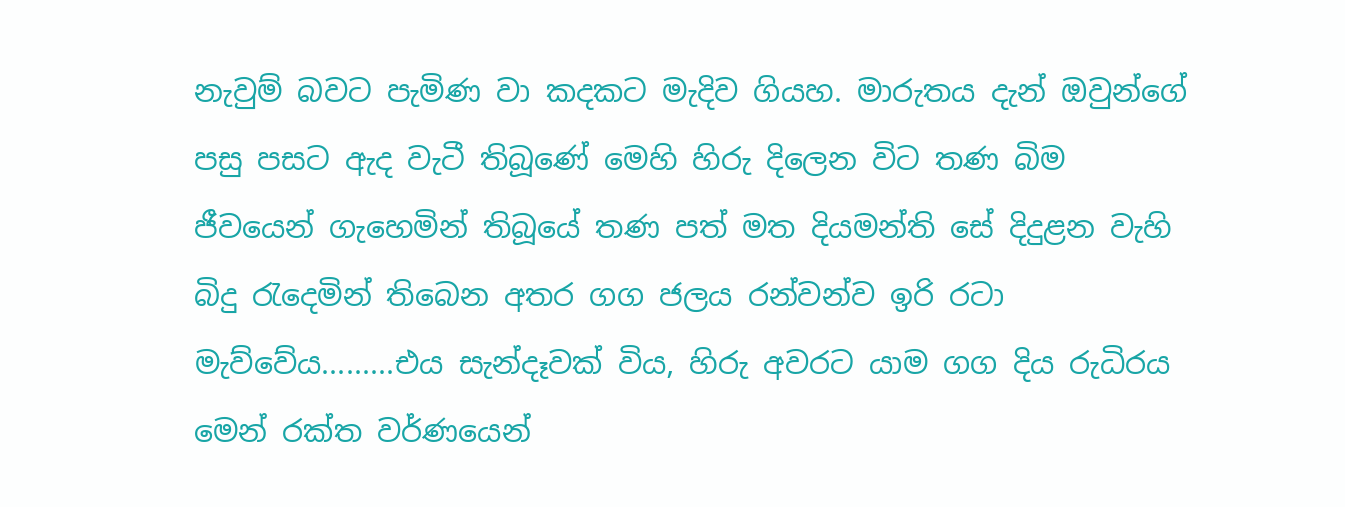නැවුම් බවට පැමිණ වා කදකට මැදිව ගියහ. මාරුතය දැන් ඔවුන්ගේ පසු පසට ඇද වැටී තිබූණේ මෙහි හිරු දිලෙන විට තණ බිම ජීවයෙන් ගැහෙමින් තිබූයේ තණ පත් මත දියමන්ති සේ දිදුළන වැහි බිදු රැදෙමින් තිබෙන අතර ගග ජලය රන්වන්ව ඉරි රටා මැව්වේය.........එය සැන්දෑවක් විය, හිරු අවරට යාම ගග දිය රුධිරය මෙන් රක්ත වර්ණයෙන්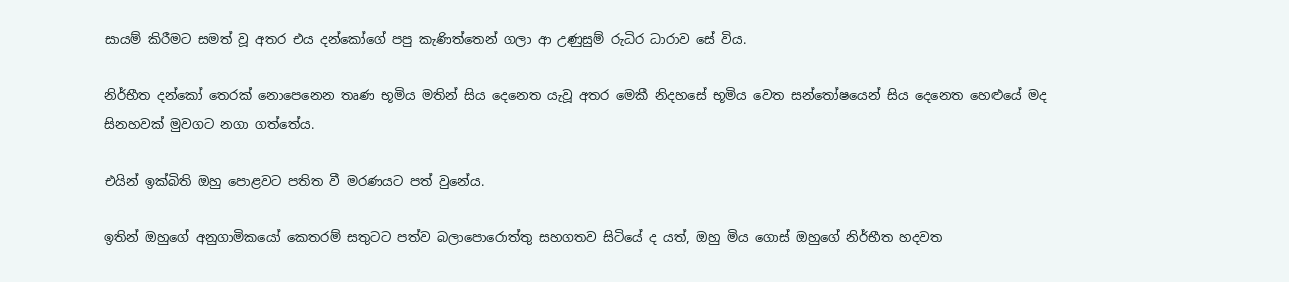සායම් කිරීමට සමත් වූ අතර එය දන්කෝගේ පපු කැණිත්තෙන් ගලා ආ උණුසුම් රුධිර ධාරාව සේ විය.

නිර්භීත දන්කෝ තෙරක් නොපෙනෙන තෘණ භූමිය මතින් සිය දෙනෙත යැවූ අතර මෙකී නිදහසේ භූමිය වෙත සන්තෝෂයෙන් සිය දෙනෙත හෙළුයේ මද සිනහවක් මුවගට නගා ගත්තේය.

එයින් ඉක්බිති ඔහු පොළවට පතිත වී මරණයට පත් වුනේය.

ඉතින් ඔහුගේ අනුගාමිකයෝ කෙතරම් සතුටට පත්ව බලාපොරොත්තු සහගතව සිටියේ ද යත්, ඔහු මිය ගොස් ඔහුගේ නිර්භීත හදවත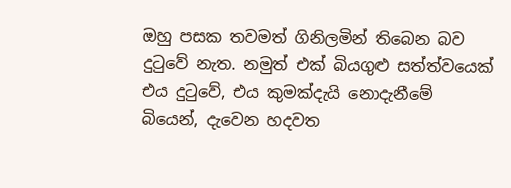ඔහු පසක තවමත් ගිනිලමින් තිබෙන බව දුටුවේ නැත. නමුත් එක් බියගුළු සත්ත්වයෙක් එය දුටුවේ, එය කුමක්දැයි නොදැනීමේ බියෙන්, දැවෙන හදවත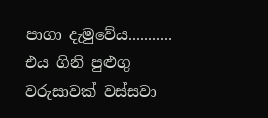පාගා දැමුවේය........... එය ගිනි පුළුගු වරුසාවක් වස්සවා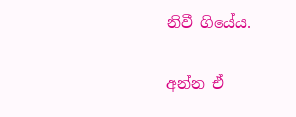නිවී ගියේය.

අන්න ඒ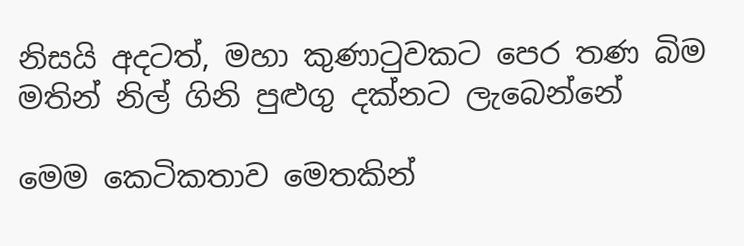නිසයි අදටත්, මහා කුණාටුවකට පෙර තණ බිම මතින් නිල් ගිනි පුළුගු දක්නට ලැබෙන්නේ

මෙම කෙටිකතාව මෙතකින්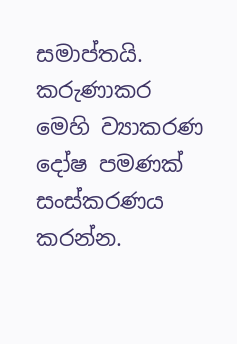සමාප්තයි. කරුණාකර මෙහි ව්‍යාකරණ  දෝෂ පමණක් සංස්කරණය කරන්න.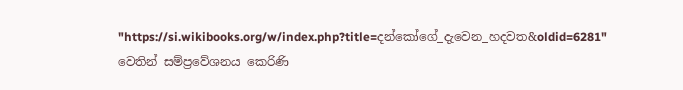"https://si.wikibooks.org/w/index.php?title=දන්කෝගේ_දැවෙන_හදවත&oldid=6281" වෙතින් සම්ප්‍රවේශනය කෙරිණි